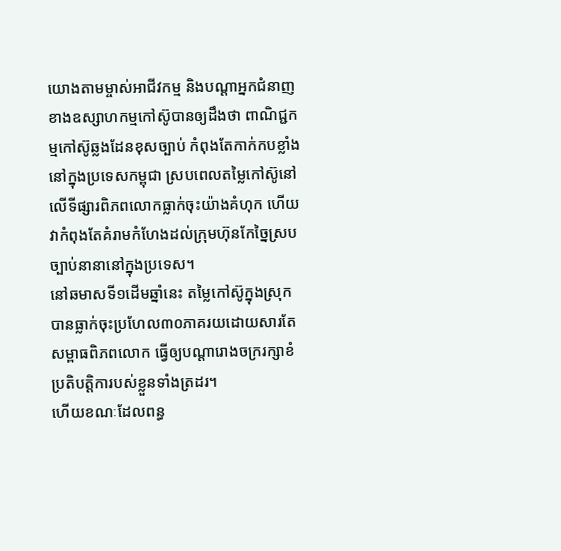យោងតាមម្ចាស់អាជីវកម្ម និងបណ្តាអ្នកជំនាញខាងឧស្សាហកម្មកៅស៊ូបានឲ្យដឹងថា ពាណិជ្ជកម្មកៅស៊ូឆ្លងដែនខុសច្បាប់ កំពុងតែកាក់កបខ្លាំងនៅក្នុងប្រទេសកម្ពុជា ស្របពេលតម្លៃកៅស៊ូនៅលើទីផ្សារពិភពលោកធ្លាក់ចុះយ៉ាងគំហុក ហើយវាកំពុងតែគំរាមកំហែងដល់ក្រុមហ៊ុនកែច្នៃស្របច្បាប់នានានៅក្នុងប្រទេស។
នៅឆមាសទី១ដើមឆ្នាំនេះ តម្លៃកៅស៊ូក្នុងស្រុកបានធ្លាក់ចុះប្រហែល៣០ភាគរយដោយសារតែសម្ពាធពិភពលោក ធ្វើឲ្យបណ្តារោងចក្ររក្សាខំប្រតិបត្តិការបស់ខ្លួនទាំងត្រដរ។
ហើយខណៈដែលពន្ធ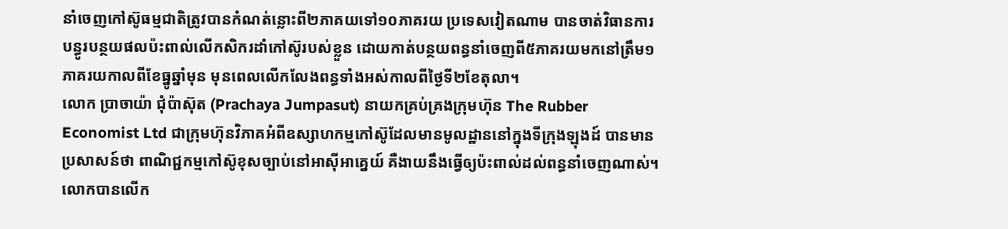នាំចេញកៅស៊ូធម្មជាតិត្រូវបានកំណត់ន្លោះពី២ភាគយទៅ១០ភាគរយ ប្រទេសវៀតណាម បានចាត់វិធានការបន្ធូរបន្ថយផលប៉ះពាល់លើកសិករដាំកៅស៊ូរបស់ខ្លួន ដោយកាត់បន្ថយពន្ធនាំចេញពី៥ភាគរយមកនៅត្រឹម១ភាគរយកាលពីខែធ្នូឆ្នាំមុន មុនពេលលើកលែងពន្ធទាំងអស់កាលពីថ្ងៃទី២ខែតុលា។
លោក ប្រាចាយ៉ា ជុំប៉ាស៊ុត (Prachaya Jumpasut) នាយកគ្រប់គ្រងក្រុមហ៊ុន The Rubber Economist Ltd ជាក្រុមហ៊ុនវិភាគអំពីឧស្សាហកម្មកៅស៊ូដែលមានមូលដ្ឋាននៅក្នុងទីក្រុងឡុងដ៍ បានមានប្រសាសន៍ថា ពាណិជ្ជកម្មកៅស៊ូខុសច្បាប់នៅអាស៊ីអាគ្នេយ៍ គឺងាយនឹងធ្វើឲ្យប៉ះពាល់ដល់ពន្ធនាំចេញណាស់។
លោកបានលើក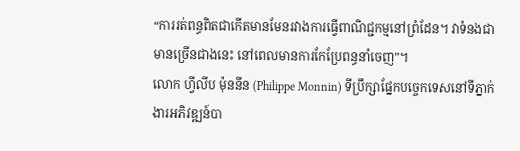“ការរត់ពន្ធពិតជាកើតមានមែនរវាងការធ្វើពាណិជ្ជកម្មនៅព្រំដែន។ វាទំនងជាមានច្រើនជាងនេះ នៅពេលមានការកែប្រែពន្ធនាំចេញ”។
លោក ហ្វីលីប ម៉ុននីន (Philippe Monnin) ទីប្រឹក្សាផ្នែកបច្ចេកទេសនៅទីភ្នាក់ងារអភិវឌ្ឍន៍បា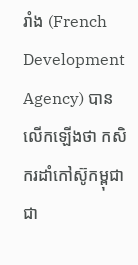រាំង (French Development Agency) បានលើកឡើងថា កសិករដាំកៅស៊ូកម្ពុជា ជា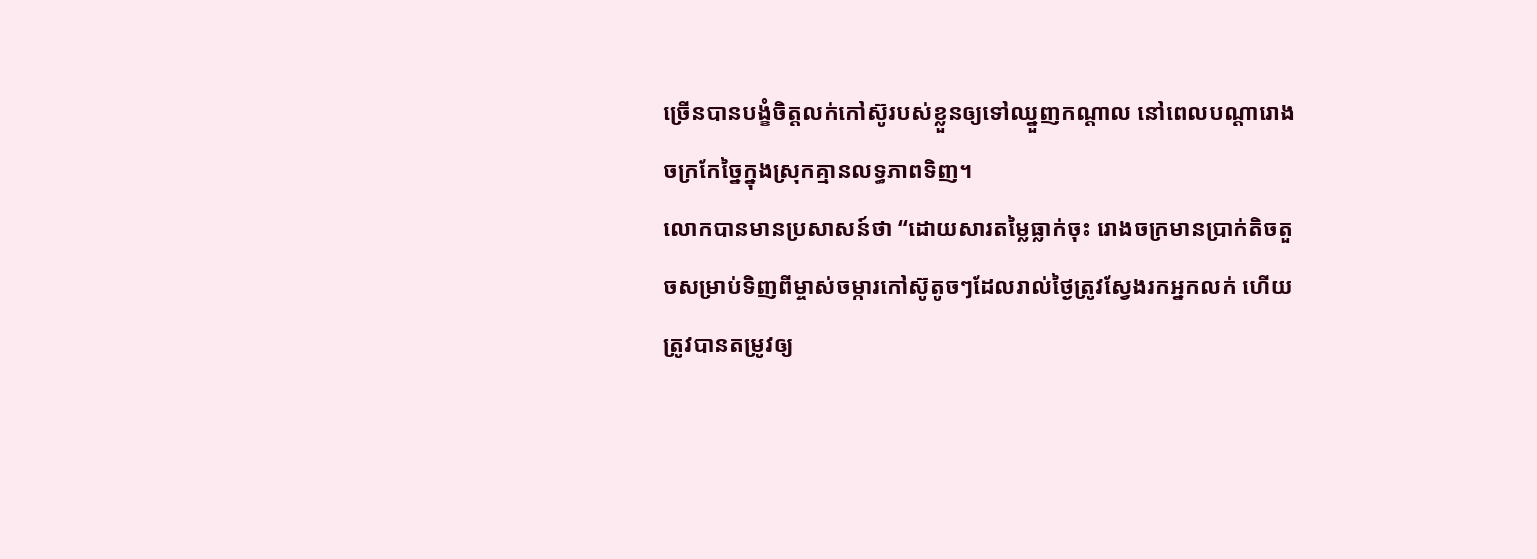ច្រើនបានបង្ខំចិត្តលក់កៅស៊ូរបស់ខ្លួនឲ្យទៅឈ្នួញកណ្តាល នៅពេលបណ្តារោងចក្រកែច្នៃក្នុងស្រុកគ្មានលទ្ធភាពទិញ។
លោកបានមានប្រសាសន៍ថា “ដោយសារតម្លៃធ្លាក់ចុះ រោងចក្រមានប្រាក់តិចតួចសម្រាប់ទិញពីម្ចាស់ចម្ការកៅស៊ូតូចៗដែលរាល់ថ្ងៃត្រូវស្វែងរកអ្នកលក់ ហើយត្រូវបានតម្រូវឲ្យ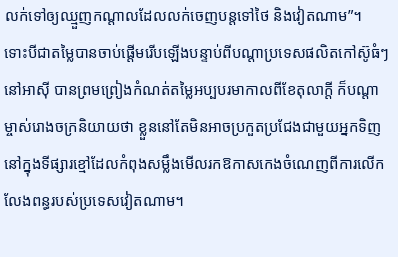លក់ទៅឲ្យឈ្មួញកណ្តាលដែលលក់ចេញបន្តទៅថៃ និងវៀតណាម”។
ទោះបីជាតម្លៃបានចាប់ផ្តើមរើបឡើងបន្ទាប់ពីបណ្តាប្រទេសផលិតកៅស៊ូធំៗនៅអាស៊ី បានព្រមព្រៀងកំណត់តម្លៃអប្បបរមាកាលពីខែតុលាក្តី ក៏បណ្តាម្ចាស់រោងចក្រនិយាយថា ខ្លួននៅតែមិនអាចប្រកួតប្រជែងជាមួយអ្នកទិញនៅក្នុងទីផ្សារខ្មៅដែលកំពុងសម្លឹងមើលរកឱកាសកេងចំណេញពីការលើកលែងពន្ធរបស់ប្រទេសវៀតណាម។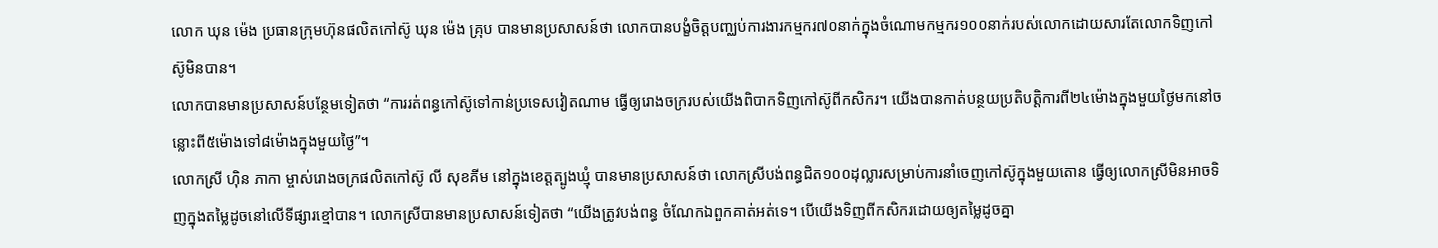លោក ឃុន ម៉េង ប្រធានក្រុមហ៊ុនផលិតកៅស៊ូ ឃុន ម៉េង គ្រុប បានមានប្រសាសន៍ថា លោកបានបង្ខំចិត្តបញ្ឈប់ការងារកម្មករ៧០នាក់ក្នុងចំណោមកម្មករ១០០នាក់របស់លោកដោយសារតែលោកទិញកៅស៊ូមិនបាន។
លោកបានមានប្រសាសន៍បន្ថែមទៀតថា “ការរត់ពន្ធកៅស៊ូទៅកាន់ប្រទេសវៀតណាម ធ្វើឲ្យរោងចក្ររបស់យើងពិបាកទិញកៅស៊ូពីកសិករ។ យើងបានកាត់បន្ថយប្រតិបត្តិការពី២៤ម៉ោងក្នុងមួយថ្ងៃមកនៅចន្លោះពី៥ម៉ោងទៅ៨ម៉ោងក្នុងមួយថ្ងៃ”។
លោកស្រី ហ៊ិន ភាកា ម្ចាស់រោងចក្រផលិតកៅស៊ូ លី សុខគីម នៅក្នុងខេត្តត្បូងឃ្មុំ បានមានប្រសាសន៍ថា លោកស្រីបង់ពន្ធជិត១០០ដុល្លារសម្រាប់ការនាំចេញកៅស៊ូក្នុងមួយតោន ធ្វើឲ្យលោកស្រីមិនអាចទិញក្នុងតម្លៃដូចនៅលើទីផ្សារខ្មៅបាន។ លោកស្រីបានមានប្រសាសន៍ទៀតថា “យើងត្រូវបង់ពន្ធ ចំណែកឯពួកគាត់អត់ទេ។ បើយើងទិញពីកសិករដោយឲ្យតម្លៃដូចគ្នា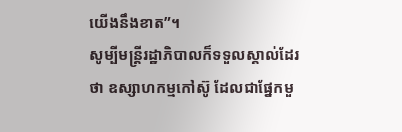យើងនឹងខាត”។
សូម្បីមន្ត្រីរដ្ឋាភិបាលក៏ទទួលស្គាល់ដែរថា ឧស្សាហកម្មកៅស៊ូ ដែលជាផ្នែកមួ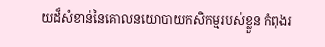យដ៏សំខាន់នៃគោលនយោបាយកសិកម្មរបស់ខ្លួន កំពុងរ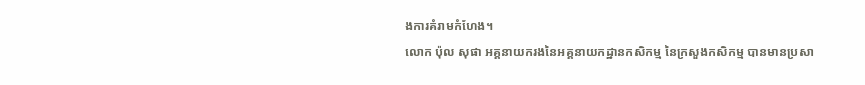ងការគំរាមកំហែង។
លោក ប៉ុល សុផា អគ្គនាយករងនៃអគ្គនាយកដ្ឋានកសិកម្ម នៃក្រសួងកសិកម្ម បានមានប្រសា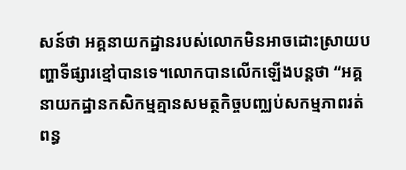សន៍ថា អគ្គនាយកដ្ឋានរបស់លោកមិនអាចដោះស្រាយបញ្ហាទីផ្សារខ្មៅបានទេ។លោកបានលើកឡើងបន្តថា “អគ្គនាយកដ្ឋានកសិកម្មគ្មានសមត្ថកិច្ចបញ្ឈប់សកម្មភាពរត់ពន្ធ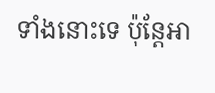ទាំងនោះទេ ប៉ុន្តែអា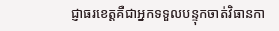ជ្ញាធរខេត្តគឺជាអ្នកទទួលបន្ទុកចាត់វិធានកា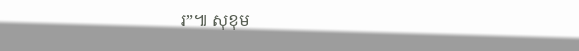រ”៕ សុខុម